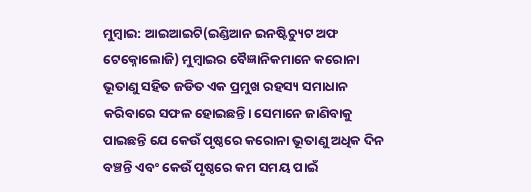ମୁମ୍ବାଇ: ଆଇଆଇଟି(ଇଣ୍ଡିଆନ ଇନଷ୍ଟିଚ୍ୟୁଟ ଅଫ ଟେକ୍ନୋଲୋଜି) ମୁମ୍ବାଇର ବୈଜ୍ଞାନିକମାନେ କରୋନା ଭୂତାଣୁ ସହିତ ଜଡିତ ଏକ ପ୍ରମୁଖ ରହସ୍ୟ ସମାଧାନ କରିବାରେ ସଫଳ ହୋଇଛନ୍ତି। ସେମାନେ ଜାଣିବାକୁ ପାଇଛନ୍ତି ଯେ କେଉଁ ପୃଷ୍ଠରେ କରୋନା ଭୂତାଣୁ ଅଧିକ ଦିନ ବଞ୍ଚନ୍ତି ଏବଂ କେଉଁ ପୃଷ୍ଠରେ କମ ସମୟ ପାଇଁ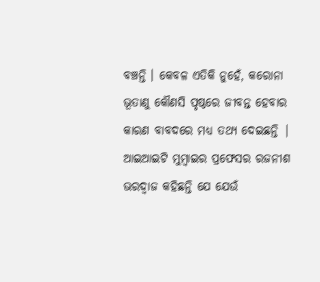ବଞ୍ଚନ୍ତି । କେବଳ ଏତିକି ନୁହେଁ, କରୋନା ଭୂତାଣୁ କୌଣସି ପୃଷ୍ଠରେ ଜୀବନ୍ତ ହେବାର କାରଣ ବାବଦରେ ମଧ୍ୟ ତଥ୍ୟ ଦେଇଛନ୍ତି | ଆଇଆଇଟି ମୁମ୍ବାଇର ପ୍ରଫେସର ରଜନୀଶ ଭରଦ୍ୱାଜ କହିଛନ୍ତି ଯେ ଯେଉଁ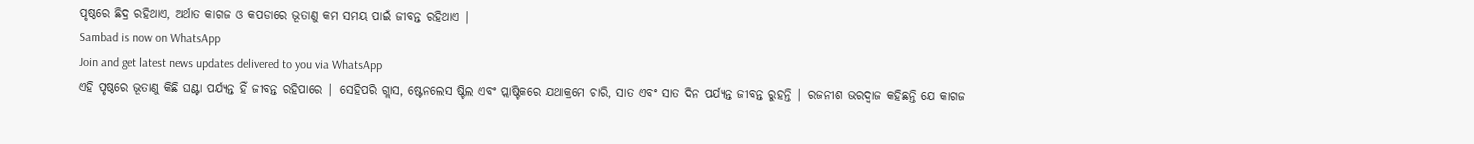ପୃଷ୍ଠରେ ଛିଦ୍ର ରହିଥାଏ, ଅର୍ଥାତ କାଗଜ ଓ କପଡାରେ ଭୂତାଣୁ କମ ସମୟ ପାଇଁ ଜୀବନ୍ତ ରହିଥାଏ |
Sambad is now on WhatsApp
Join and get latest news updates delivered to you via WhatsApp
ଏହି ପୃଷ୍ଠରେ ଭୂତାଣୁ କିଛି ଘଣ୍ଟା ପର୍ଯ୍ୟନ୍ତ ହିଁ ଜୀବନ୍ତ ରହିପାରେ | ସେହିପରି ଗ୍ଲାସ, ଷ୍ଟେନଲେସ ଷ୍ଟିଲ ଏବଂ ପ୍ଲାଷ୍ଟିକରେ ଯଥାକ୍ରମେ ଚାରି, ସାତ ଏବଂ ସାତ ଦିନ ପର୍ଯ୍ୟନ୍ତ ଜୀବନ୍ତ ରୁହନ୍ତି | ରଜନୀଶ ଭରଦ୍ୱାଜ କହିଛନ୍ତି ଯେ କାଗଜ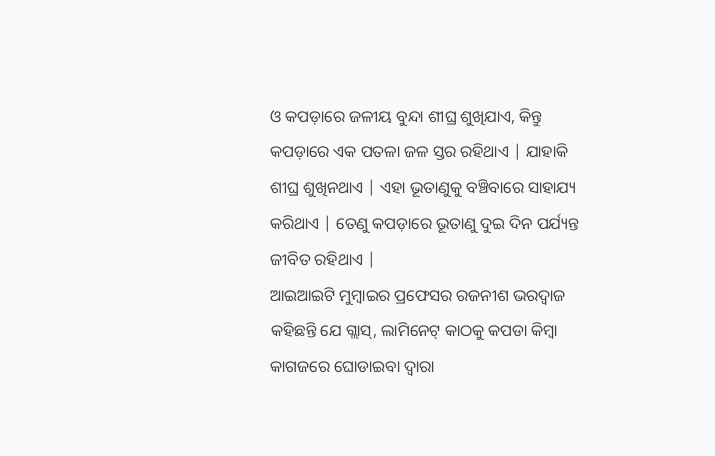ଓ କପଡ଼ାରେ ଜଳୀୟ ବୁନ୍ଦା ଶୀଘ୍ର ଶୁଖିଯାଏ, କିନ୍ତୁ କପଡ଼ାରେ ଏକ ପତଳା ଜଳ ସ୍ତର ରହିଥାଏ | ଯାହାକି ଶୀଘ୍ର ଶୁଖିନଥାଏ | ଏହା ଭୂତାଣୁକୁ ବଞ୍ଚିବାରେ ସାହାଯ୍ୟ କରିଥାଏ | ତେଣୁ କପଡ଼ାରେ ଭୂତାଣୁ ଦୁଇ ଦିନ ପର୍ଯ୍ୟନ୍ତ ଜୀବିତ ରହିଥାଏ |
ଆଇଆଇଟି ମୁମ୍ବାଇର ପ୍ରଫେସର ରଜନୀଶ ଭରଦ୍ୱାଜ କହିଛନ୍ତି ଯେ ଗ୍ଲାସ୍, ଲାମିନେଟ୍ କାଠକୁ କପଡା କିମ୍ବା କାଗଜରେ ଘୋଡାଇବା ଦ୍ୱାରା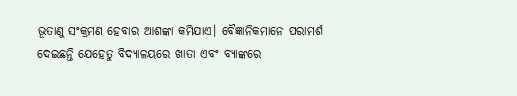ଭୂତାଣୁ ସଂକ୍ରମଣ ହେବାର ଆଶଙ୍କା କମିଯାଏ। ବୈଜ୍ଞାନିକମାନେ ପରାମର୍ଶ ଦେଇଛନ୍ତି ଯେହେତୁ ବିଦ୍ୟାଳୟରେ ଖାତା ଏବଂ ବ୍ୟାଙ୍କରେ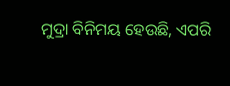ମୁଦ୍ରା ବିନିମୟ ହେଉଛି, ଏପରି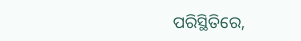ପରିସ୍ଥିତିରେ,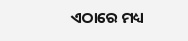ଏଠାରେ ମଧ୍ୟ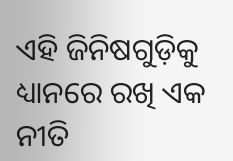ଏହି ଜିନିଷଗୁଡ଼ିକୁ ଧ୍ୟାନରେ ରଖି ଏକ ନୀତି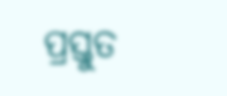ପ୍ରସ୍ତୁତ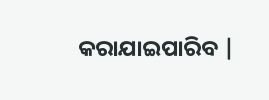କରାଯାଇପାରିବ |